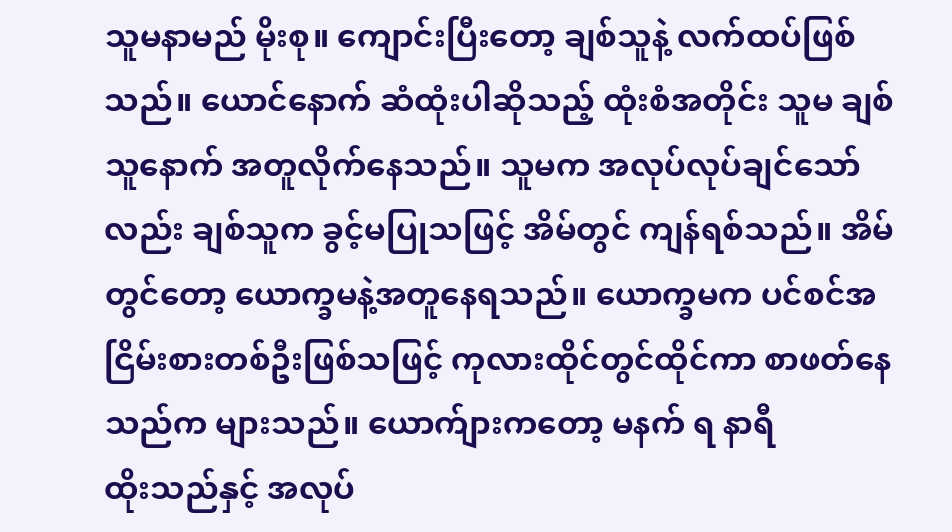သူမနာမည် မိုးစု။ ကျောင်းပြီးတော့ ချစ်သူနဲ့ လက်ထပ်ဖြစ်သည်။ ယောင်နောက် ဆံထုံးပါဆိုသည့် ထုံးစံအတိုင်း သူမ ချစ်သူနောက် အတူလိုက်နေသည်။ သူမက အလုပ်လုပ်ချင်သော်လည်း ချစ်သူက ခွင့်မပြုသဖြင့် အိမ်တွင် ကျန်ရစ်သည်။ အိမ်တွင်တော့ ယောက္ခမနဲ့အတူနေရသည်။ ယောက္ခမက ပင်စင်အငြိမ်းစားတစ်ဦးဖြစ်သဖြင့် ကုလားထိုင်တွင်ထိုင်ကာ စာဖတ်နေသည်က များသည်။ ယောက်ျားကတော့ မနက် ရ နာရီ
ထိုးသည်နှင့် အလုပ်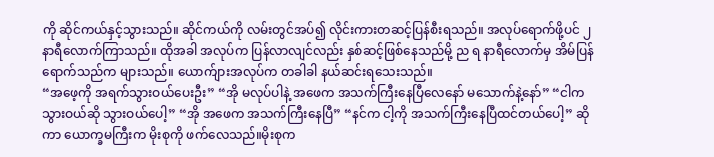ကို ဆိုင်ကယ်နှင့်သွားသည်။ ဆိုင်ကယ်ကို လမ်းတွင်အပ်၍ လိုင်းကားတဆင့်ပြန်စီးရသည်။ အလုပ်ရောက်ဖို့ပင် ၂ နာရီလောက်ကြာသည်။ ထိုအခါ အလုပ်က ပြန်လာလျင်လည်း နှစ်ဆင့်ဖြစ်နေသည်မို့ ည ရ နာရီလောက်မှ အိမ်ပြန်ရောက်သည်က များသည်။ ယောက်ျားအလုပ်က တခါခါ နယ်ဆင်းရသေးသည်။
“အဖေ့ကို အရက်သွားဝယ်ပေးဦး” “အို မလုပ်ပါနဲ့ အဖေက အသက်ကြီးနေပြီလေနော် မသောက်နဲ့နော်” “ငါက သွားဝယ်ဆို သွားဝယ်ပေါ့” “အို အဖေက အသက်ကြီးနေပြီ” “နင်က ငါ့ကို အသက်ကြီးနေပြီထင်တယ်ပေါ့” ဆိုကာ ယောက္ခမကြီးက မိုးစုကို ဖက်လေသည်။မိုးစုက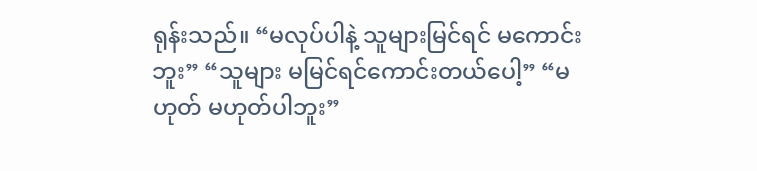ရုန်းသည်။ “မလုပ်ပါနဲ့ သူများမြင်ရင် မကောင်းဘူး” “သူများ မမြင်ရင်ကောင်းတယ်ပေါ့” “မဟုတ် မဟုတ်ပါဘူး”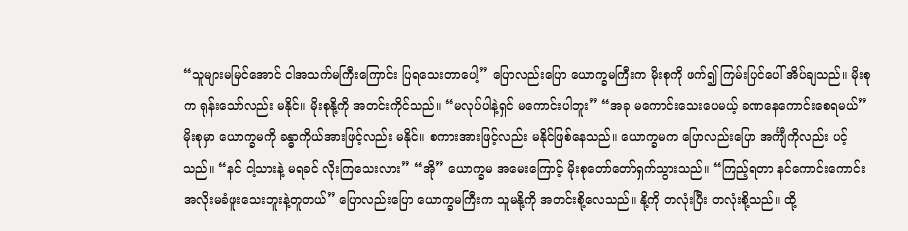“သူများမမြင်အောင် ငါအသက်မကြီးကြောင်း ပြရသေးတာပေါ့” ပြောလည်းပြော ယောက္ခမကြီးက မိုးစုကို ဖက်၍ ကြမ်းပြင်ပေါ် အိပ်ချသည်။ မိုးစုက ရုန်းသော်လည်း မနိုင်။ မိုးစုနို့ကို အတင်းကိုင်သည်။ “မလုပ်ပါနဲ့ရှင် မကောင်းပါဘူး” “အခု မကောင်းသေးပေမယ့် ခဏနေကောင်းစေရမယ်” မိုးစုမှာ ယောက္ခမကို ခန္ဓာကိုယ်အားဖြင့်လည်း မနိုင်။ စကားအားဖြင့်လည်း မနိုင်ဖြစ်နေသည်။ ယောက္ခမက ပြောလည်းပြော အင်္ကျီကိုလည်း ပင့်သည်။ “နင် ငါ့သားနဲ့ မရခင် လိုးကြသေးလား” “အို” ယောက္ခမ အမေးကြောင့် မိုးစုတော်တော်ရှက်သွားသည်။ “ကြည့်ရတာ နင်ကောင်းကောင်း အလိုးမခံဖူးသေးဘူးနဲ့တူတယ်” ပြောလည်းပြော ယောက္ခမကြီးက သူမနို့ကို အတင်းစို့လေသည်။ နို့ကို တလုံးပြီး တလုံးစို့သည်။ ထို့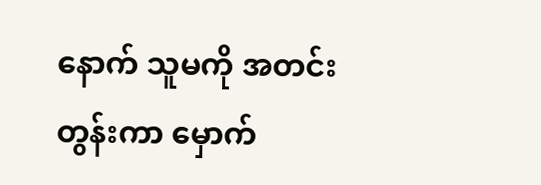နောက် သူမကို အတင်းတွန်းကာ မှောက်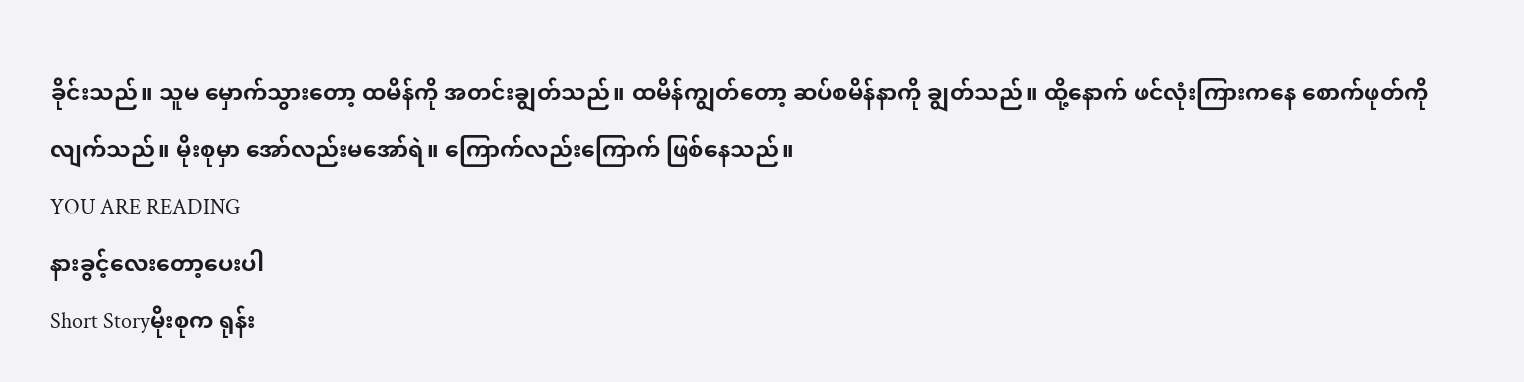ခိုင်းသည်။ သူမ မှောက်သွားတော့ ထမိန်ကို အတင်းချွတ်သည်။ ထမိန်ကျွတ်တော့ ဆပ်စမိန်နာကို ချွတ်သည်။ ထို့နောက် ဖင်လုံးကြားကနေ စောက်ဖုတ်ကို လျက်သည်။ မိုးစုမှာ အော်လည်းမအော်ရဲ။ ကြောက်လည်းကြောက် ဖြစ်နေသည်။
YOU ARE READING
နားခွင့်လေးတော့ပေးပါ
Short Storyမိုးစုက ရုန်း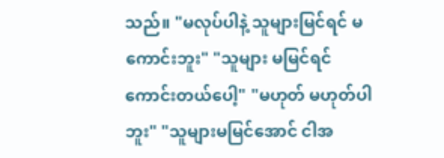သည်။ "မလုပ်ပါနဲ့ သူများမြင်ရင် မကောင်းဘူး" "သူများ မမြင်ရင်ကောင်းတယ်ပေါ့" "မဟုတ် မဟုတ်ပါဘူး" "သူများမမြင်အောင် ငါအ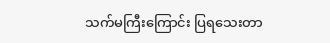သက်မကြီးကြောင်း ပြရသေးတာ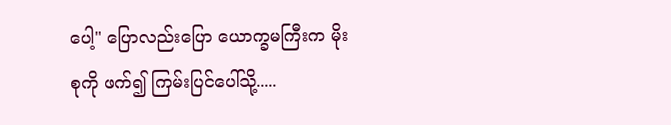ပေါ့" ပြောလည်းပြော ယောက္ခမကြီးက မိုးစုကို ဖက်၍ ကြမ်းပြင်ပေါ်သို့.....